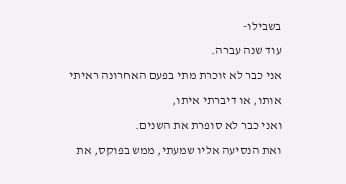בשבילו-
עוד שנה עברה.
אני כבר לא זוכרת מתי בפעם האחרונה ראיתי אותו, או דיברתי איתו,
ואני כבר לא סופרת את השנים.
ואת הנסיעה אליו שמעתי, ממש בפוקס, את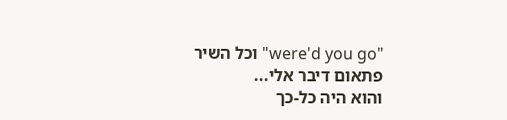"were'd you go" וכל השיר פתאום דיבר אלי...
והוא היה כל-כך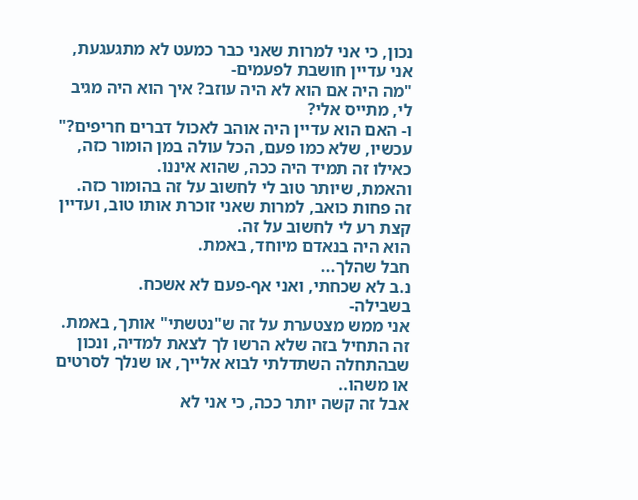נכון, כי אני למרות שאני כבר כמעט לא מתגעגעת,
אני עדיין חושבת לפעמים-
"מה היה אם הוא לא היה עוזב? איך הוא היה מגיב לי, מתייס אלי?
ו- האם הוא עדיין היה אוהב לאכול דברים חריפים?"
עכשיו, שלא כמו פעם, הכל עולה במן הומור כזה,
כאילו זה תמיד היה ככה, שהוא איננו.
והאמת, שיותר טוב לי לחשוב על זה בהומור כזה.
זה פחות כואב, למרות שאני זוכרת אותו טוב, ועדיין קצת רע לי לחשוב על זה.
הוא היה בנאדם מיוחד, באמת.
חבל שהלך...
נ.ב לא שכחתי, ואני אף-פעם לא אשכח.
בשבילה-
אני ממש מצטערת על זה ש"נטשתי" אותך, באמת.
זה התחיל בזה שלא הרשו לך לצאת למדיה, ונכון שבהתחלה השתדלתי לבוא אלייך, או שנלך לסרטים או משהו..
אבל זה קשה יותר ככה, כי אני לא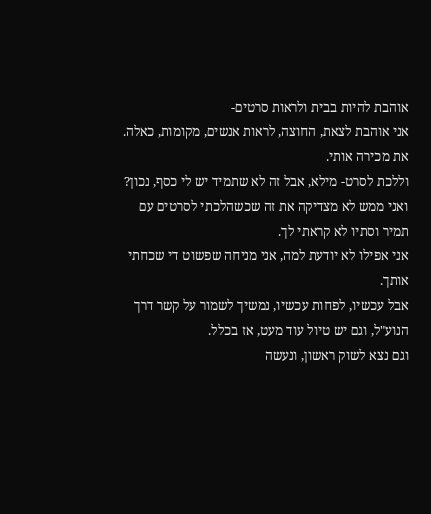אוהבת להיות בבית ולראות סרטים-
אני אוהבת לצאת, החוצה, לראות אנשים, מקומות, כאלה. את מכירה אותי.
וללכת לסרט- מילא, אבל זה לא שתמיד יש לי כסף, נכון?
ואני ממש לא מצדיקה את זה שכשהלכתי לסרטים עם תמיר וסתיו לא קראתי לך.
אני אפילו לא יודעת למה, אני מניחה שפשוט די שכחתי אותך.
אבל עכשיו, לפחות עכשיו, נמשיך לשמור על קשר דרך הנוע"ל, וגם יש טיול עוד מעט, אז בכלל.
וגם נצא לשוק ראשון, ונעשה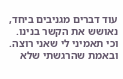עוד דברים מגניבים ביחד, נאושש את הקשר בנינו.
וכי תאמיני לי שאני רוצה.
ובאמת שהרגשתי שלא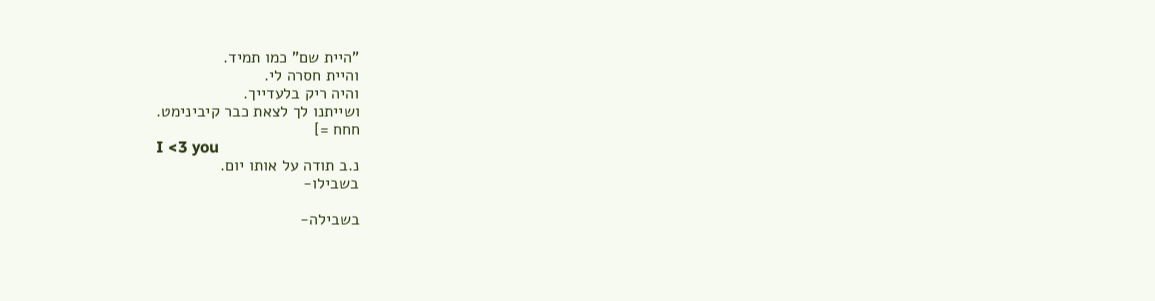"היית שם" כמו תמיד.
והיית חסרה לי.
והיה ריק בלעדייך.
ושייתנו לך לצאת כבר קיבינימט.
חחח =]
I <3 you
נ.ב תודה על אותו יום.
בשבילו-

בשבילה-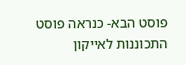פוסט הבא- כנראה פוסט התכוננות לאייקון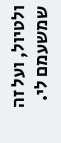ולטיול, ועל זה שמשעמם לי.